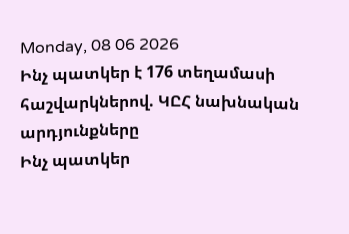Monday, 08 06 2026
Ինչ պատկեր է 176 տեղամասի հաշվարկներով. ԿԸՀ նախնական արդյունքները
Ինչ պատկեր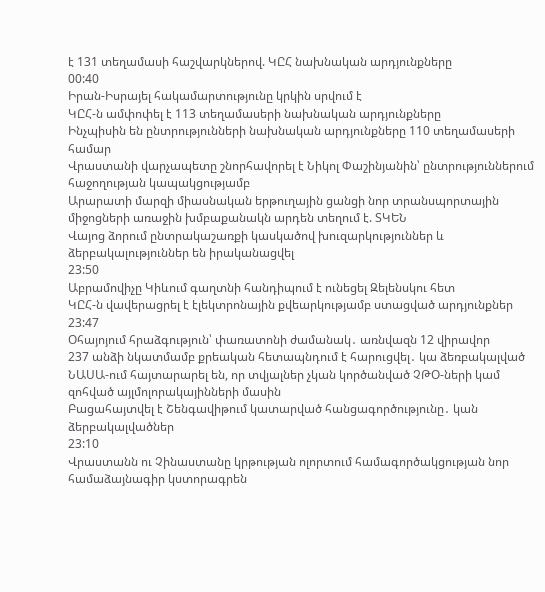է 131 տեղամասի հաշվարկներով. ԿԸՀ նախնական արդյունքները
00:40
Իրան-Իսրայել հակամարտությունը կրկին սրվում է
ԿԸՀ-ն ամփոփել է 113 տեղամասերի նախնական արդյունքները
Ինչպիսին են ընտրությունների նախնական արդյունքները 110 տեղամասերի համար
Վրաստանի վարչապետը շնորհավորել է Նիկոլ Փաշինյանին՝ ընտրություններում հաջողության կապակցությամբ
Արարատի մարզի միասնական երթուղային ցանցի նոր տրանսպորտային միջոցների առաջին խմբաքանակն արդեն տեղում է. ՏԿԵՆ
Վայոց ձորում ընտրակաշառքի կասկածով խուզարկություններ և ձերբակալություններ են իրականացվել
23:50
Աբրամովիչը Կիևում գաղտնի հանդիպում է ունեցել Զելենսկու հետ
ԿԸՀ-ն վավերացրել է էլեկտրոնային քվեարկությամբ ստացված արդյունքներ
23:47
Օհայոյում հրաձգություն՝ փառատոնի ժամանակ․ առնվազն 12 վիրավոր
237 անձի նկատմամբ քրեական հետապնդում է հարուցվել․ կա ձեռբակալված
ՆԱՍԱ-ում հայտարարել են, որ տվյալներ չկան կործանված ՉԹՕ-ների կամ զոհված այլմոլորակայինների մասին
Բացահայտվել է Շենգավիթում կատարված հանցագործությունը․ կան ձերբակալվածներ
23:10
Վրաստանն ու Չինաստանը կրթության ոլորտում համագործակցության նոր համաձայնագիր կստորագրեն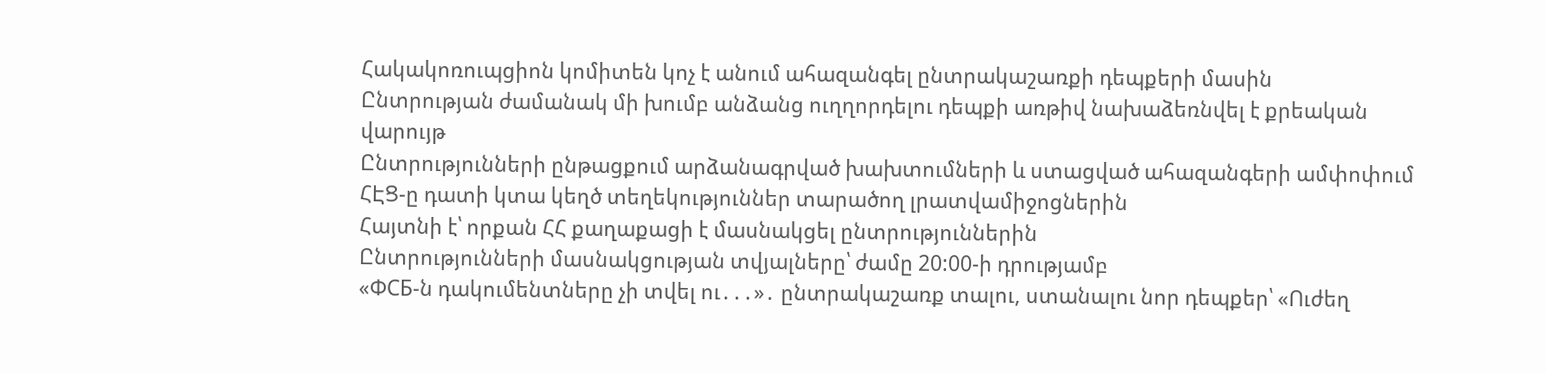Հակակոռուպցիոն կոմիտեն կոչ է անում ահազանգել ընտրակաշառքի դեպքերի մասին
Ընտրության ժամանակ մի խումբ անձանց ուղղորդելու դեպքի առթիվ նախաձեռնվել է քրեական վարույթ
Ընտրությունների ընթացքում արձանագրված խախտումների և ստացված ահազանգերի ամփոփում
ՀԷՑ-ը դատի կտա կեղծ տեղեկություններ տարածող լրատվամիջոցներին
Հայտնի է՝ որքան ՀՀ քաղաքացի է մասնակցել ընտրություններին
Ընտրությունների մասնակցության տվյալները՝ ժամը 20:00-ի դրությամբ
«ФСБ-ն դակումենտները չի տվել ու․․․»․ ընտրակաշառք տալու, ստանալու նոր դեպքեր՝ «Ուժեղ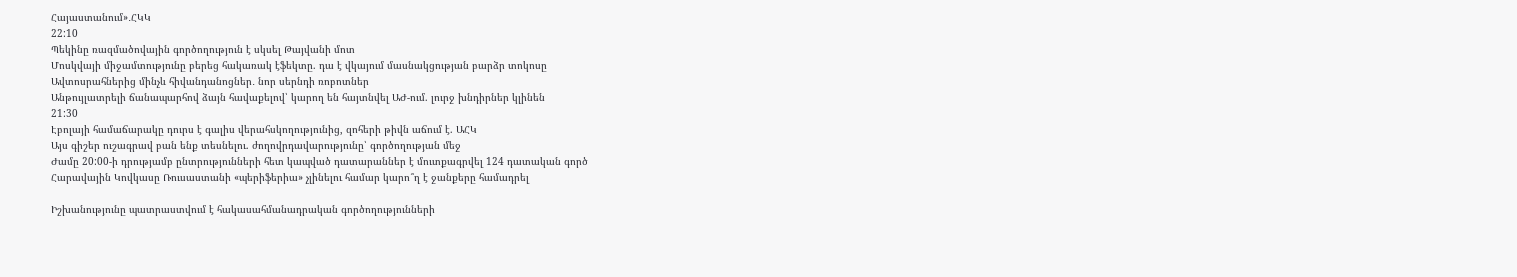Հայաստանում»․ՀԿԿ
22:10
Պեկինը ռազմածովային գործողություն է սկսել Թայվանի մոտ
Մոսկվայի միջամտությունը բերեց հակառակ էֆեկտը. դա է վկայում մասնակցության բարձր տոկոսը
Ավտոսրահներից մինչև հիվանդանոցներ․ նոր սերնդի ռոբոտներ
Անթույլատրելի ճանապարհով ձայն հավաքելով՝ կարող են հայտնվել ԱԺ-ում. լուրջ խնդիրներ կլինեն
21:30
Էբոլայի համաճարակը դուրս է գալիս վերահսկողությունից, զոհերի թիվն աճում է. ԱՀԿ
Այս գիշեր ուշագրավ բան ենք տեսնելու. ժողովրդավարությունը՝ գործողության մեջ
Ժամը 20:00-ի դրությամբ ընտրությունների հետ կապված դատարաններ է մուտքագրվել 124 դատական գործ
Հարավային Կովկասը Ռուսաստանի «պերիֆերիա» չլինելու համար կարո՞ղ է ջանքերը համադրել

Իշխանությունը պատրաստվում է հակասահմանադրական գործողությունների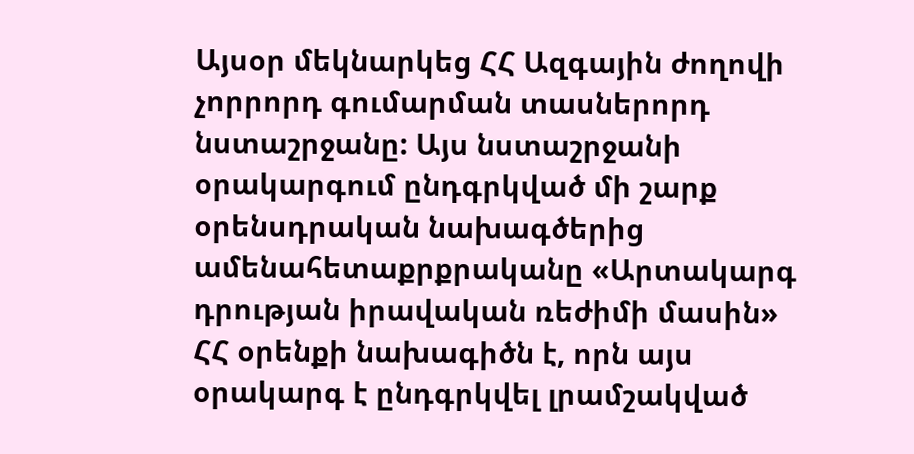Այսօր մեկնարկեց ՀՀ Ազգային ժողովի չորրորդ գումարման տասներորդ նստաշրջանը: Այս նստաշրջանի օրակարգում ընդգրկված մի շարք օրենսդրական նախագծերից ամենահետաքրքրականը «Արտակարգ դրության իրավական ռեժիմի մասին» ՀՀ օրենքի նախագիծն է, որն այս օրակարգ է ընդգրկվել լրամշակված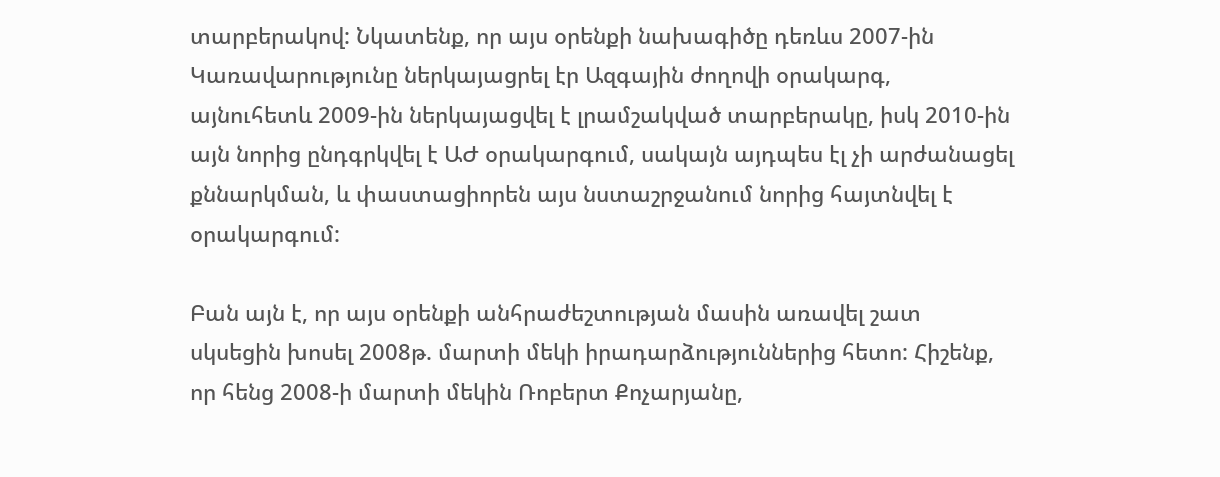տարբերակով: Նկատենք, որ այս օրենքի նախագիծը դեռևս 2007-ին Կառավարությունը ներկայացրել էր Ազգային ժողովի օրակարգ, այնուհետև 2009-ին ներկայացվել է լրամշակված տարբերակը, իսկ 2010-ին այն նորից ընդգրկվել է ԱԺ օրակարգում, սակայն այդպես էլ չի արժանացել քննարկման, և փաստացիորեն այս նստաշրջանում նորից հայտնվել է օրակարգում:

Բան այն է, որ այս օրենքի անհրաժեշտության մասին առավել շատ սկսեցին խոսել 2008թ. մարտի մեկի իրադարձություններից հետո: Հիշենք, որ հենց 2008-ի մարտի մեկին Ռոբերտ Քոչարյանը,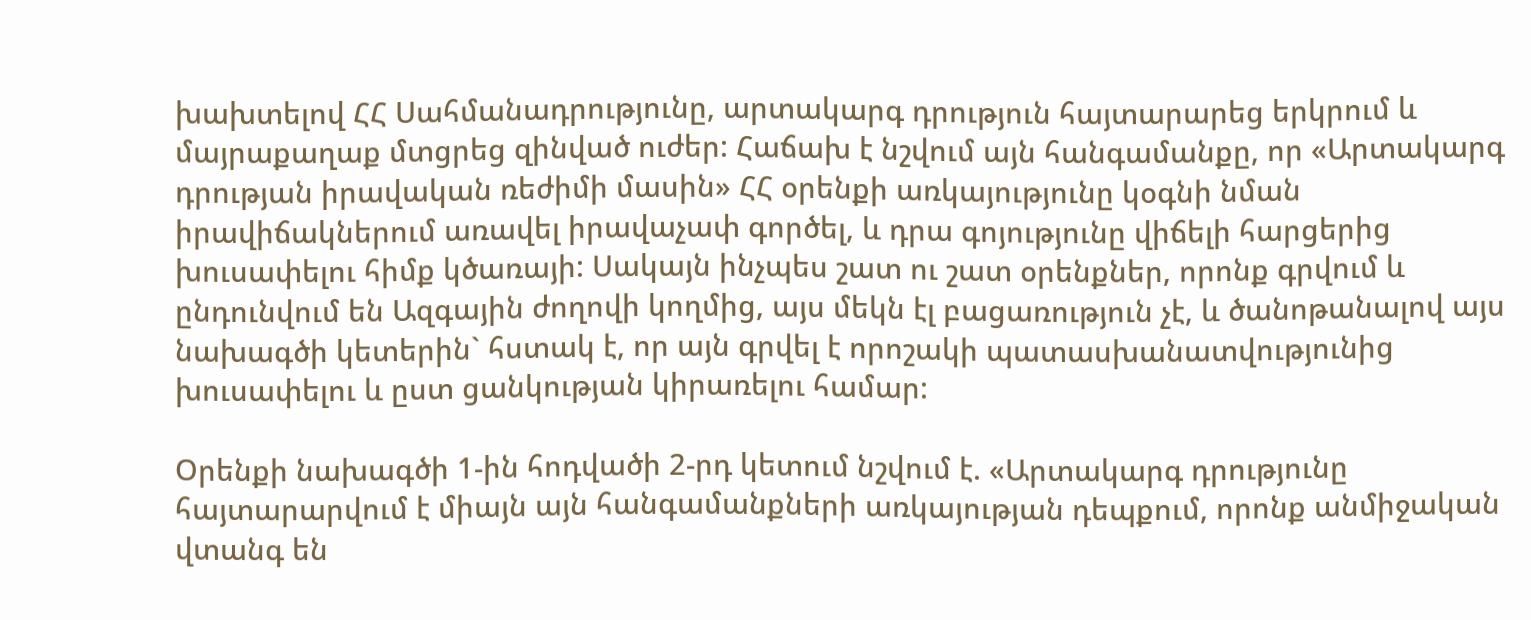խախտելով ՀՀ Սահմանադրությունը, արտակարգ դրություն հայտարարեց երկրում և մայրաքաղաք մտցրեց զինված ուժեր: Հաճախ է նշվում այն հանգամանքը, որ «Արտակարգ դրության իրավական ռեժիմի մասին» ՀՀ օրենքի առկայությունը կօգնի նման իրավիճակներում առավել իրավաչափ գործել, և դրա գոյությունը վիճելի հարցերից խուսափելու հիմք կծառայի: Սակայն ինչպես շատ ու շատ օրենքներ, որոնք գրվում և ընդունվում են Ազգային ժողովի կողմից, այս մեկն էլ բացառություն չէ, և ծանոթանալով այս նախագծի կետերին` հստակ է, որ այն գրվել է որոշակի պատասխանատվությունից խուսափելու և ըստ ցանկության կիրառելու համար:

Օրենքի նախագծի 1-ին հոդվածի 2-րդ կետում նշվում է. «Արտակարգ դրությունը հայտարարվում է միայն այն հանգամանքների առկայության դեպքում, որոնք անմիջական վտանգ են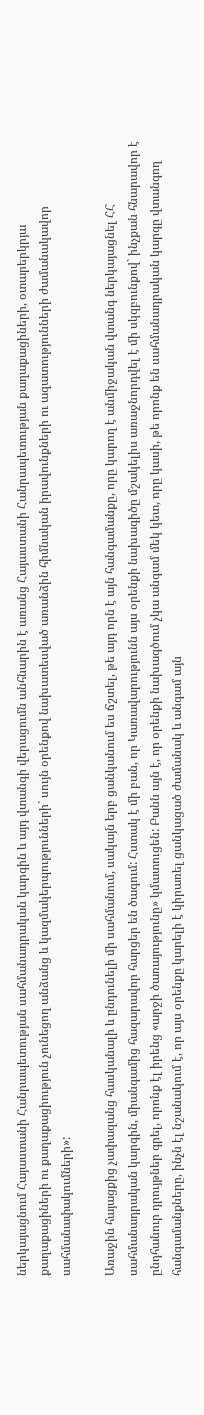ներկայացնում Հայաստանի Հանրապետության սահմանադրական կարգին և այդ վտանգի վերացումն անհնարին է առանց Հայաստանի Հանրապետության քաղաքացիների, օտարերկրյա քաղաքացիների ու քաղաքացիություն չունեցող անձանց և կազմակերպությունների` սույն օրենքով նախատեսված առանձին հիմնական իրավունքների ու ազատությունների ժամանակավոր սահմանափակումների»:

Առաջին հայացքից չափազանց հասկանալի և ընդունելի մի սահմանում, սակայն երբ ցանկանում ես ճշտել, թե այդ որն է այն հանգամանքը, որը կարող է անմիջական վտանգ ներկայացնել ՀՀ սահմանադրական կարգին, միանգամից հազարավոր հարցեր են ծագում: Հստակ է մի բան, որ Կառավարությունն այս օրենքի նախագիծը մշակելիս առաջնորդվել է մի սկզբունքով` ինչքան հնարավոր է ընդհանուր դրույթներ գրել, որոնք էլ իրենց «արջի ծառայությունը» կմատուցեն: Բանն այն է, որ օրենքի նախագծում չկա անգամ մեկ կետ, որը կասի, թե որոնք են սահմանադրական կարգը վտանգող հանգամանքները, ինչն էլ նշանակում է, որ այս օրենքը կարելի է կիրառել ցանկացած ժամանակ և անգամ այն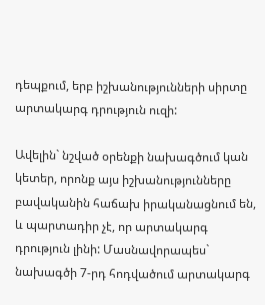դեպքում, երբ իշխանությունների սիրտը արտակարգ դրություն ուզի:

Ավելին` նշված օրենքի նախագծում կան կետեր, որոնք այս իշխանությունները բավականին հաճախ իրականացնում են, և պարտադիր չէ, որ արտակարգ դրություն լինի: Մասնավորապես` նախագծի 7-րդ հոդվածում արտակարգ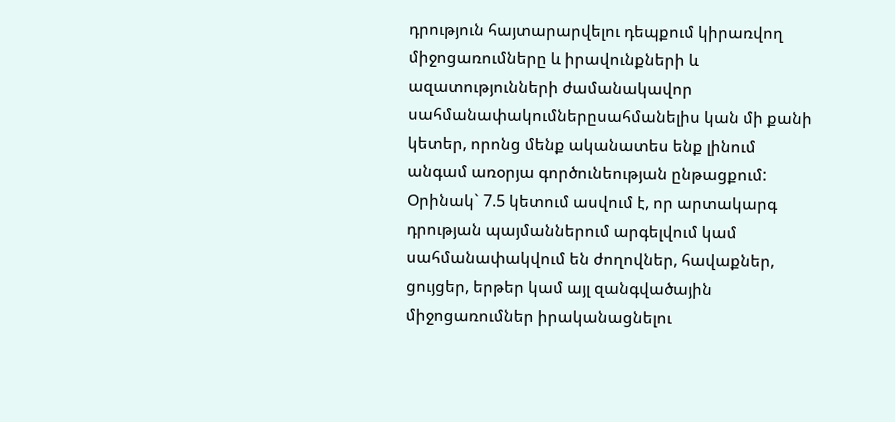դրություն հայտարարվելու դեպքում կիրառվող միջոցառումները և իրավունքների և ազատությունների ժամանակավոր սահմանափակումներըսահմանելիս կան մի քանի կետեր, որոնց մենք ականատես ենք լինում անգամ առօրյա գործունեության ընթացքում: Օրինակ` 7.5 կետում ասվում է, որ արտակարգ դրության պայմաններում արգելվում կամ սահմանափակվում են ժողովներ, հավաքներ, ցույցեր, երթեր կամ այլ զանգվածային միջոցառումներ իրականացնելու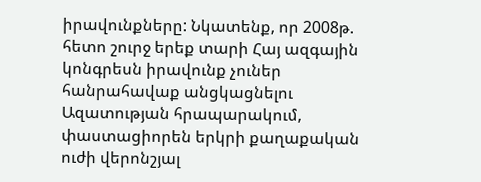իրավունքները: Նկատենք, որ 2008թ. հետո շուրջ երեք տարի Հայ ազգային կոնգրեսն իրավունք չուներ հանրահավաք անցկացնելու Ազատության հրապարակում, փաստացիորեն երկրի քաղաքական ուժի վերոնշյալ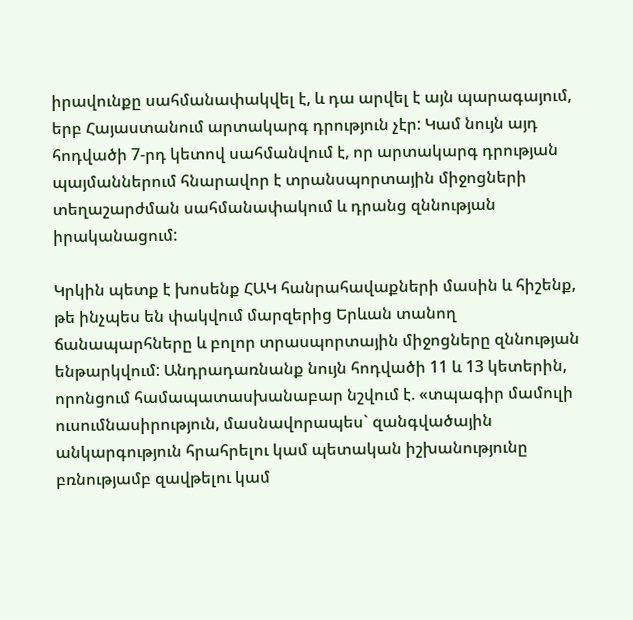իրավունքը սահմանափակվել է, և դա արվել է այն պարագայում, երբ Հայաստանում արտակարգ դրություն չէր: Կամ նույն այդ հոդվածի 7-րդ կետով սահմանվում է, որ արտակարգ դրության պայմաններում հնարավոր է տրանսպորտային միջոցների տեղաշարժման սահմանափակում և դրանց զննության իրականացում:

Կրկին պետք է խոսենք ՀԱԿ հանրահավաքների մասին և հիշենք, թե ինչպես են փակվում մարզերից Երևան տանող ճանապարհները և բոլոր տրասպորտային միջոցները զննության ենթարկվում: Անդրադառնանք նույն հոդվածի 11 և 13 կետերին, որոնցում համապատասխանաբար նշվում է. «տպագիր մամուլի ուսումնասիրություն, մասնավորապես` զանգվածային անկարգություն հրահրելու կամ պետական իշխանությունը բռնությամբ զավթելու կամ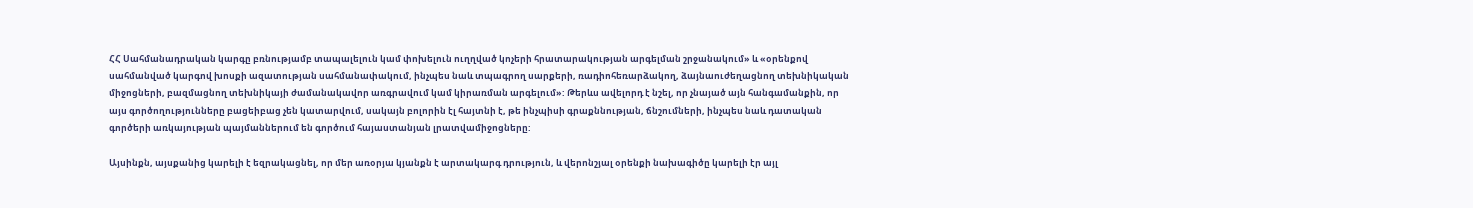ՀՀ Սահմանադրական կարգը բռնությամբ տապալելուն կամ փոխելուն ուղղված կոչերի հրատարակության արգելման շրջանակում» և «օրենքով սահմանված կարգով խոսքի ազատության սահմանափակում, ինչպես նաև տպագրող սարքերի, ռադիոհեռարձակող, ձայնաուժեղացնող տեխնիկական միջոցների, բազմացնող տեխնիկայի ժամանակավոր առգրավում կամ կիրառման արգելում»: Թերևս ավելորդ է նշել, որ չնայած այն հանգամանքին, որ այս գործողությունները բացեիբաց չեն կատարվում, սակայն բոլորին էլ հայտնի է, թե ինչպիսի գրաքննության, ճնշումների, ինչպես նաև դատական գործերի առկայության պայմաններում են գործում հայաստանյան լրատվամիջոցները:

Այսինքն, այսքանից կարելի է եզրակացնել, որ մեր առօրյա կյանքն է արտակարգ դրություն, և վերոնշյալ օրենքի նախագիծը կարելի էր այլ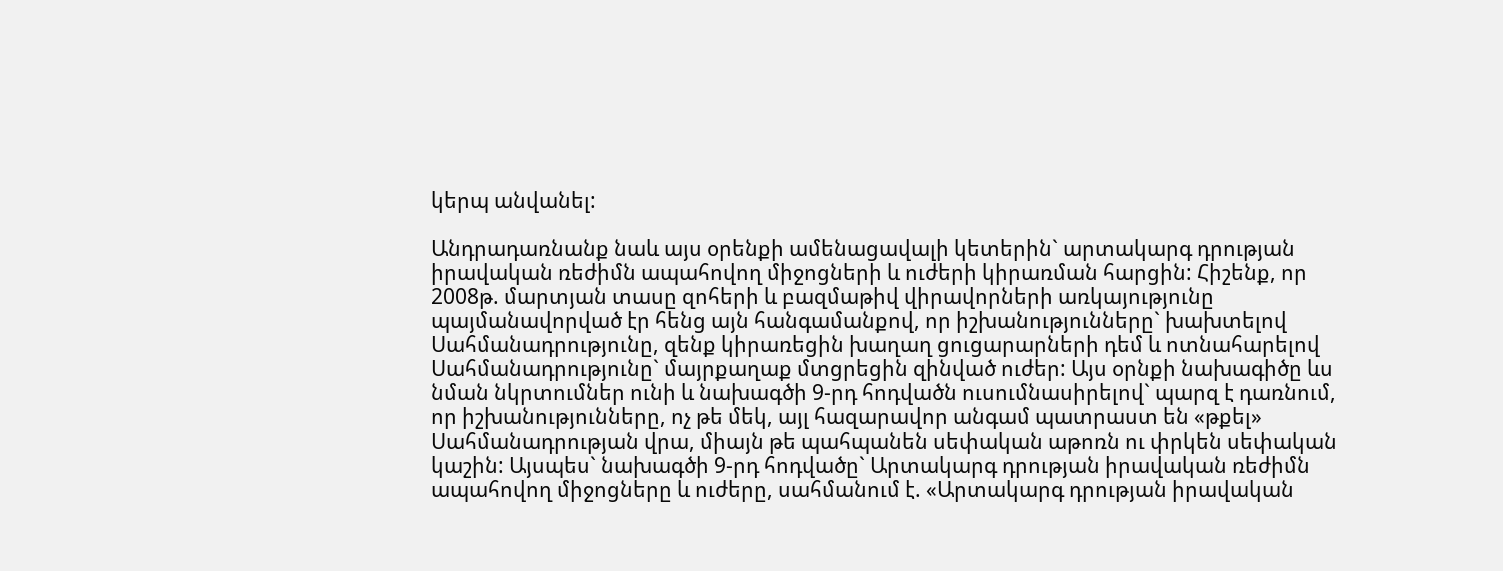կերպ անվանել:

Անդրադառնանք նաև այս օրենքի ամենացավալի կետերին` արտակարգ դրության իրավական ռեժիմն ապահովող միջոցների և ուժերի կիրառման հարցին: Հիշենք, որ 2008թ. մարտյան տասը զոհերի և բազմաթիվ վիրավորների առկայությունը պայմանավորված էր հենց այն հանգամանքով, որ իշխանությունները` խախտելով Սահմանադրությունը, զենք կիրառեցին խաղաղ ցուցարարների դեմ և ոտնահարելով Սահմանադրությունը` մայրքաղաք մտցրեցին զինված ուժեր: Այս օրնքի նախագիծը ևս նման նկրտումներ ունի և նախագծի 9-րդ հոդվածն ուսումնասիրելով` պարզ է դառնում, որ իշխանությունները, ոչ թե մեկ, այլ հազարավոր անգամ պատրաստ են «թքել» Սահմանադրության վրա, միայն թե պահպանեն սեփական աթոռն ու փրկեն սեփական կաշին: Այսպես` նախագծի 9-րդ հոդվածը` Արտակարգ դրության իրավական ռեժիմն ապահովող միջոցները և ուժերը, սահմանում է. «Արտակարգ դրության իրավական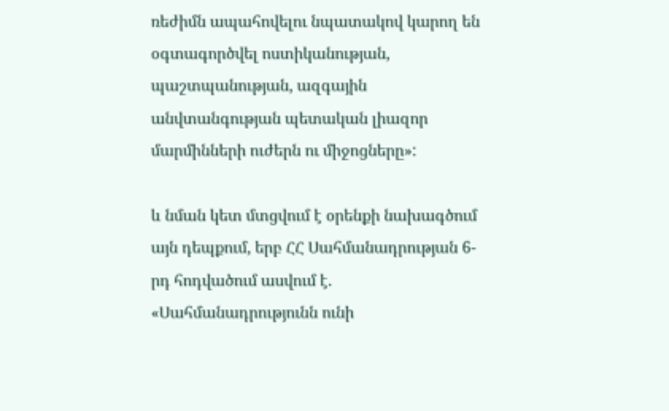ռեժիմն ապահովելու նպատակով կարող են օգտագործվել ոստիկանության, պաշտպանության, ազգային անվտանգության պետական լիազոր մարմինների ուժերն ու միջոցները»:

և նման կետ մտցվում է օրենքի նախագծում այն դեպքում, երբ ՀՀ Սահմանադրության 6-րդ հոդվածում ասվում է. «Սահմանադրությունն ունի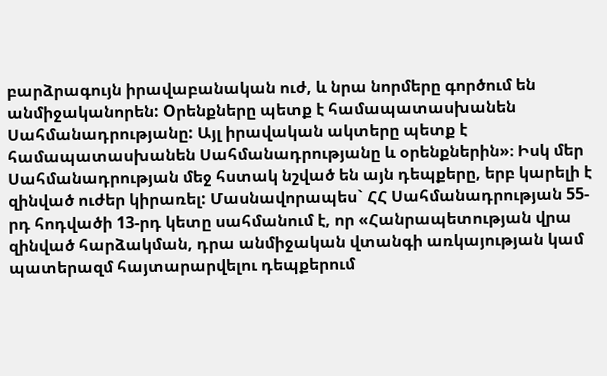բարձրագույն իրավաբանական ուժ, և նրա նորմերը գործում են անմիջականորեն: Oրենքները պետք է համապատասխանեն Սահմանադրությանը: Այլ իրավական ակտերը պետք է համապատասխանեն Սահմանադրությանը և օրենքներին»։ Իսկ մեր Սահմանադրության մեջ հստակ նշված են այն դեպքերը, երբ կարելի է զինված ուժեր կիրառել: Մասնավորապես` ՀՀ Սահմանադրության 55-րդ հոդվածի 13-րդ կետը սահմանում է, որ «Հանրապետության վրա զինված հարձակման, դրա անմիջական վտանգի առկայության կամ պատերազմ հայտարարվելու դեպքերում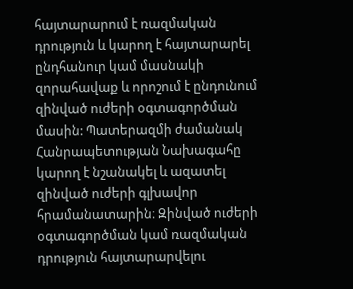հայտարարում է ռազմական դրություն և կարող է հայտարարել ընդհանուր կամ մասնակի զորահավաք և որոշում է ընդունում զինված ուժերի օգտագործման մասին: Պատերազմի ժամանակ Հանրապետության Նախագահը կարող է նշանակել և ազատել զինված ուժերի գլխավոր հրամանատարին։ Զինված ուժերի օգտագործման կամ ռազմական դրություն հայտարարվելու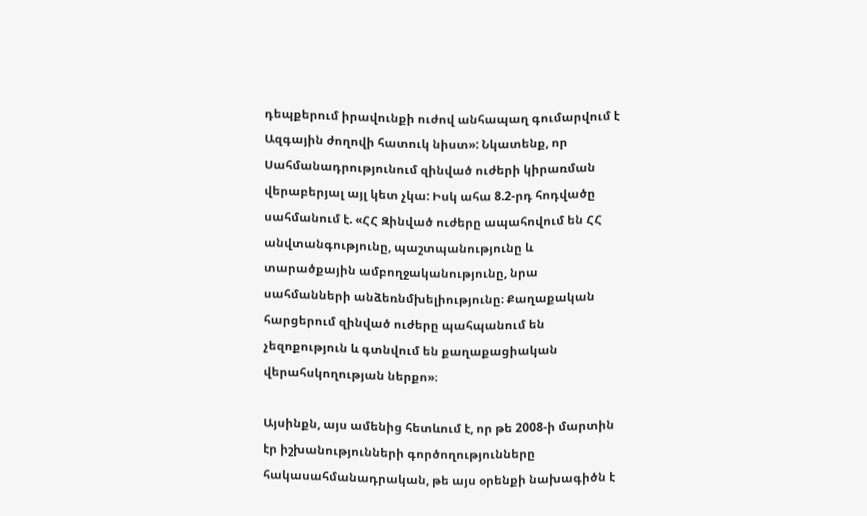դեպքերում իրավունքի ուժով անհապաղ գումարվում է Ազգային ժողովի հատուկ նիստ»: Նկատենք, որ Սահմանադրությունում զինված ուժերի կիրառման վերաբերյալ այլ կետ չկա: Իսկ ահա 8.2-րդ հոդվածը սահմանում է. «ՀՀ Զինված ուժերը ապահովում են ՀՀ անվտանգությունը, պաշտպանությունը և տարածքային ամբողջականությունը, նրա սահմանների անձեռնմխելիությունը։ Քաղաքական հարցերում զինված ուժերը պահպանում են չեզոքություն և գտնվում են քաղաքացիական վերահսկողության ներքո»։

Այսինքն, այս ամենից հետևում է, որ թե 2008-ի մարտին էր իշխանությունների գործողությունները հակասահմանադրական, թե այս օրենքի նախագիծն է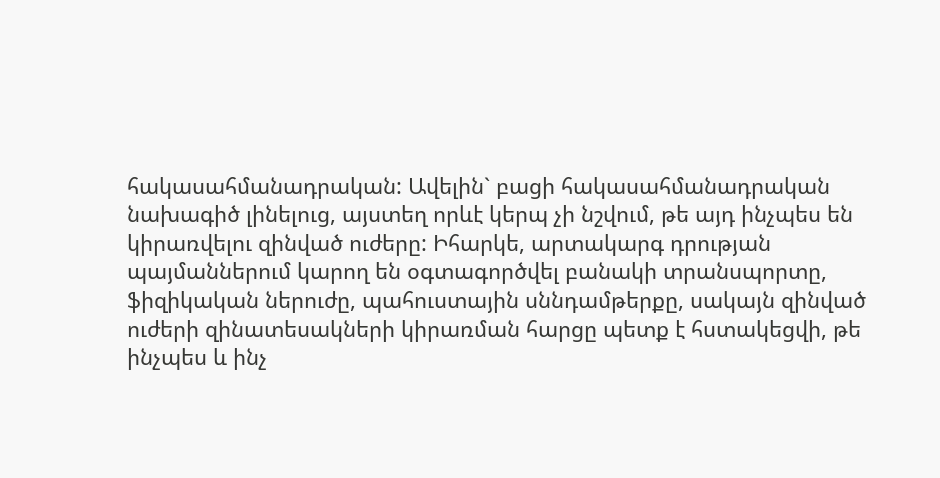հակասահմանադրական: Ավելին` բացի հակասահմանադրական նախագիծ լինելուց, այստեղ որևէ կերպ չի նշվում, թե այդ ինչպես են կիրառվելու զինված ուժերը: Իհարկե, արտակարգ դրության պայմաններում կարող են օգտագործվել բանակի տրանսպորտը, ֆիզիկական ներուժը, պահուստային սննդամթերքը, սակայն զինված ուժերի զինատեսակների կիրառման հարցը պետք է հստակեցվի, թե ինչպես և ինչ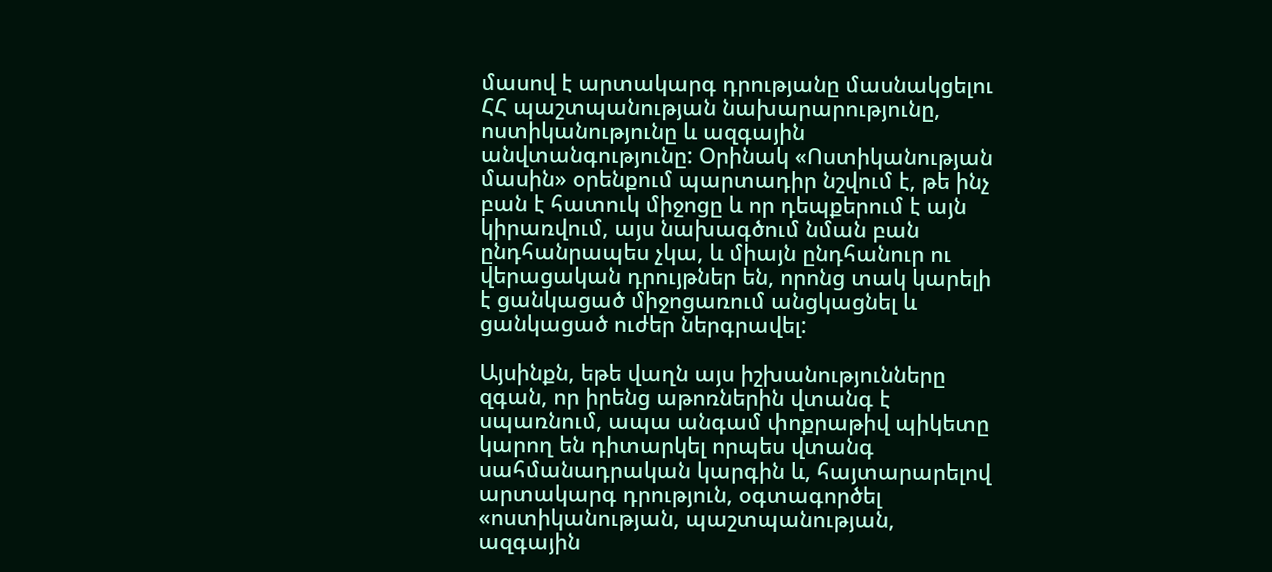մասով է արտակարգ դրությանը մասնակցելու ՀՀ պաշտպանության նախարարությունը, ոստիկանությունը և ազգային անվտանգությունը: Օրինակ «Ոստիկանության մասին» օրենքում պարտադիր նշվում է, թե ինչ բան է հատուկ միջոցը և որ դեպքերում է այն կիրառվում, այս նախագծում նման բան ընդհանրապես չկա, և միայն ընդհանուր ու վերացական դրույթներ են, որոնց տակ կարելի է ցանկացած միջոցառում անցկացնել և ցանկացած ուժեր ներգրավել:

Այսինքն, եթե վաղն այս իշխանությունները զգան, որ իրենց աթոռներին վտանգ է սպառնում, ապա անգամ փոքրաթիվ պիկետը կարող են դիտարկել որպես վտանգ սահմանադրական կարգին և, հայտարարելով արտակարգ դրություն, օգտագործել «ոստիկանության, պաշտպանության, ազգային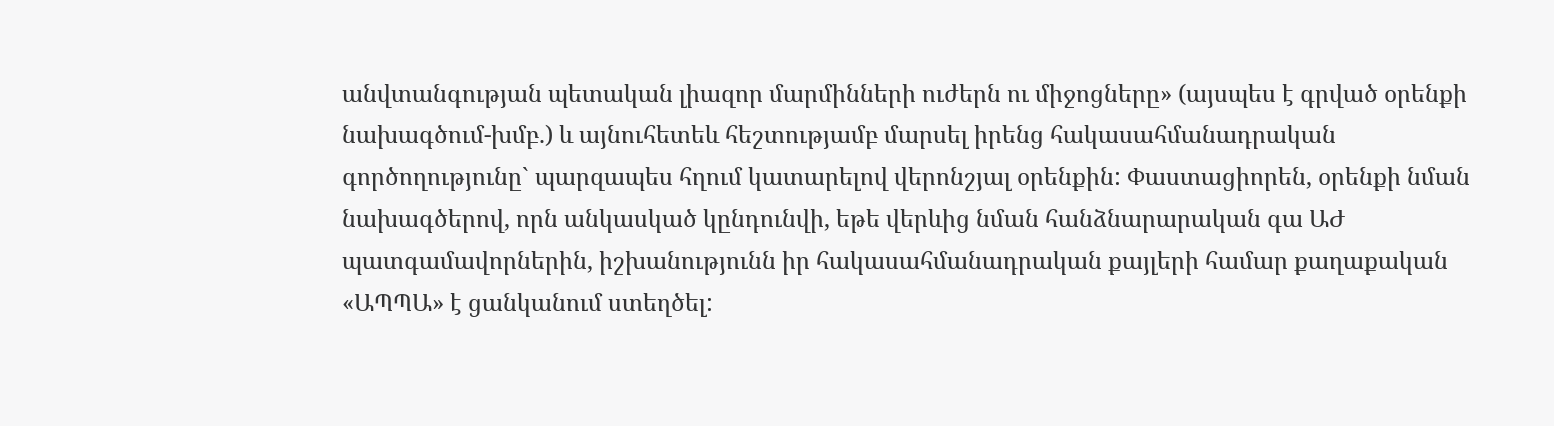անվտանգության պետական լիազոր մարմինների ուժերն ու միջոցները» (այսպես է գրված օրենքի նախագծում-խմբ.) և այնուհետեև հեշտությամբ մարսել իրենց հակասահմանադրական գործողությունը` պարզապես հղում կատարելով վերոնշյալ օրենքին: Փաստացիորեն, օրենքի նման նախագծերով, որն անկասկած կընդունվի, եթե վերևից նման հանձնարարական գա ԱԺ պատգամավորներին, իշխանությունն իր հակասահմանադրական քայլերի համար քաղաքական «ԱՊՊԱ» է ցանկանում ստեղծել: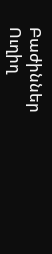Բաժիններ
Ուղիղ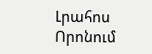Լրահոս
Որոնում